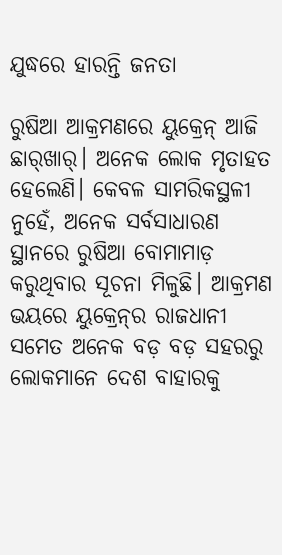ଯୁଦ୍ଧରେ ହାରନ୍ତି ଜନତା

ରୁଷିଆ ଆକ୍ରମଣରେ ୟୁକ୍ରେନ୍‌ ଆଜି ଛାର୍‌ଖାର୍‌। ଅନେକ ଲୋକ ମୃତାହତ ହେଲେଣି। କେବଳ ସାମରିକସ୍ଥଳୀ ନୁହେଁ, ଅନେକ ସର୍ବସାଧାରଣ ସ୍ଥାନରେ ରୁଷିଆ ବୋମାମାଡ଼ କରୁଥିବାର ସୂଚନା ମିଳୁଛି। ଆକ୍ରମଣ ଭୟରେ ୟୁକ୍ରେନ୍‌ର ରାଜଧାନୀ ସମେତ ଅନେକ ବଡ଼ ବଡ଼ ସହରରୁ ଲୋକମାନେ ଦେଶ ବାହାରକୁ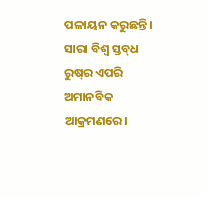ପଳାୟନ କରୁଛନ୍ତି। ସାରା ବିଶ୍ୱ ସ୍ତବ୍‌ଧ ରୁଷ୍‌ର ଏପରି ଅମାନବିକ ଆକ୍ରମଣରେ।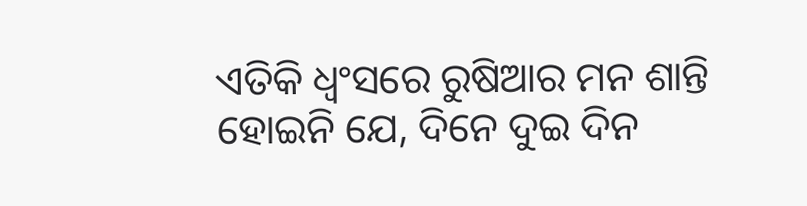ଏତିକି ଧ୍ୱଂସରେ ରୁଷିଆର ମନ ଶାନ୍ତି ହୋଇନି ଯେ, ଦିନେ ଦୁଇ ଦିନ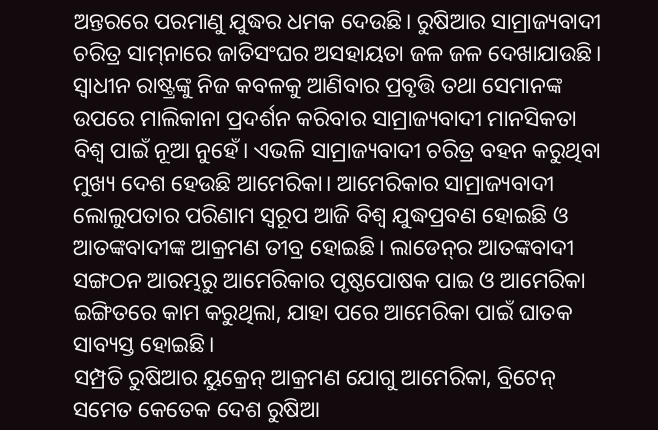ଅନ୍ତରରେ ପରମାଣୁ ଯୁଦ୍ଧର ଧମକ ଦେଉଛି। ରୁଷିଆର ସାମ୍ରାଜ୍ୟବାଦୀ ଚରିତ୍ର ସାମ୍‌ନାରେ ଜାତିସଂଘର ଅସହାୟତା ଜଳ ଜଳ ଦେଖାଯାଉଛି। ସ୍ବାଧୀନ ରାଷ୍ଟ୍ରଙ୍କୁ ନିଜ କବଳକୁ ଆଣିବାର ପ୍ରବୃତ୍ତି ତଥା ସେମାନଙ୍କ ଉପରେ ମାଲିକାନା ପ୍ରଦର୍ଶନ କରିବାର ସାମ୍ରାଜ୍ୟବାଦୀ ମାନସିକତା ବିଶ୍ୱ ପାଇଁ ନୂଆ ନୁହେଁ। ଏଭଳି ସାମ୍ରାଜ୍ୟବାଦୀ ଚରିତ୍ର ବହନ କରୁଥିବା ମୁଖ୍ୟ ଦେଶ ହେଉଛି ଆମେରିକା। ଆମେରିକାର ସାମ୍ରାଜ୍ୟବାଦୀ ଲୋଲୁପତାର ପରିଣାମ ସ୍ବରୂପ ଆଜି ବିଶ୍ୱ ଯୁଦ୍ଧପ୍ରବଣ ହୋଇଛି ଓ ଆତଙ୍କବାଦୀଙ୍କ ଆକ୍ରମଣ ତୀବ୍ର ହୋଇଛି। ଲାଡେନ୍‌ର ଆତଙ୍କବାଦୀ ସଙ୍ଗଠନ ଆରମ୍ଭରୁ ଆମେରିକାର ପୃଷ୍ଠପୋଷକ ପାଇ ଓ ଆମେରିକା ଇଙ୍ଗିତରେ କାମ କରୁଥିଲା, ଯାହା ପରେ ଆମେରିକା ପାଇଁ ଘାତକ ସାବ୍ୟସ୍ତ ହୋଇଛି।
ସମ୍ପ୍ରତି ରୁଷିଆର ୟୁକ୍ରେନ୍‌ ଆକ୍ରମଣ ଯୋଗୁ ଆମେରିକା, ବ୍ରିଟେନ୍‌ ସମେତ କେତେକ ଦେଶ ରୁଷିଆ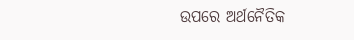ଉପରେ ଅର୍ଥନୈତିକ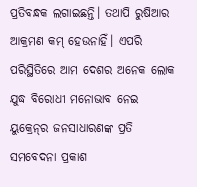ପ୍ରତିବନ୍ଧକ ଲଗାଇଛନ୍ତି। ତଥାପି ରୁଷିଆର ଆକ୍ରମଣ କମ୍‌ ହେଉନାହିଁ। ଏପରି ପରିସ୍ଥିତିରେ ଆମ ଦେଶର ଅନେକ ଲୋକ ଯୁଦ୍ଧ ବିରୋଧୀ ମନୋଭାବ ନେଇ ୟୁକ୍ରେନ୍‌ର ଜନସାଧାରଣଙ୍କ ପ୍ରତି ସମବେଦନା ପ୍ରକାଶ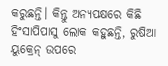କରୁଛନ୍ତି। କିନ୍ତୁ ଅନ୍ୟପକ୍ଷରେ କିଛି ହିଂସାପିପାସୁ ଲୋକ କହୁଛନ୍ତି, ରୁଷିଆ ୟୁକ୍ରେନ୍‌ ଉପରେ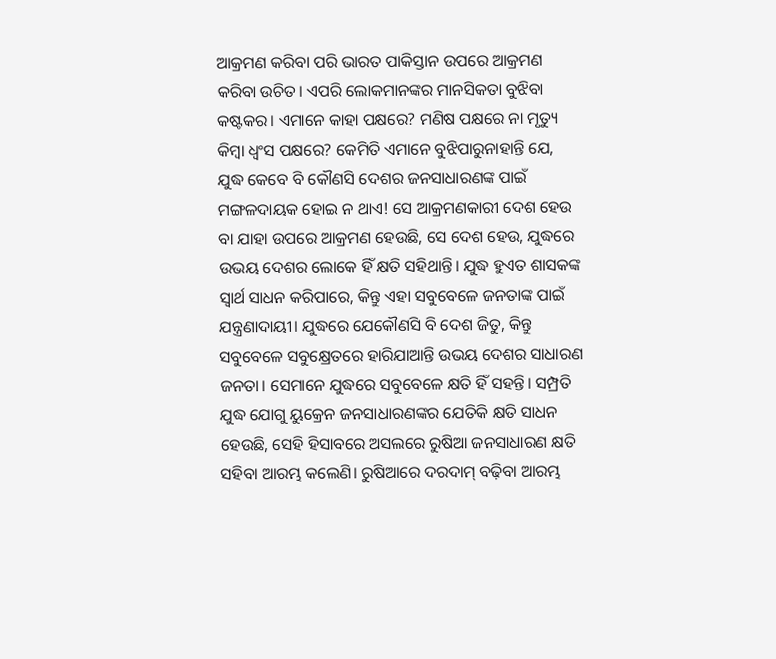ଆକ୍ରମଣ କରିବା ପରି ଭାରତ ପାକିସ୍ତାନ ଉପରେ ଆକ୍ରମଣ କରିବା ଉଚିତ। ଏପରି ଲୋକମାନଙ୍କର ମାନସିକତା ବୁଝିବା କଷ୍ଟକର। ଏମାନେ କାହା ପକ୍ଷରେ? ମଣିଷ ପକ୍ଷରେ ନା ମୃତ୍ୟୁ କିମ୍ବା ଧ୍ୱଂସ ପକ୍ଷରେ? କେମିତି ଏମାନେ ବୁଝିପାରୁନାହାନ୍ତି ଯେ, ଯୁଦ୍ଧ କେବେ ବି କୌଣସି ଦେଶର ଜନସାଧାରଣଙ୍କ ପାଇଁ ମଙ୍ଗଳଦାୟକ ହୋଇ ନ ଥାଏ! ସେ ଆକ୍ରମଣକାରୀ ଦେଶ ହେଉ ବା ଯାହା ଉପରେ ଆକ୍ରମଣ ହେଉଛି, ସେ ଦେଶ ହେଉ, ଯୁଦ୍ଧରେ ଉଭୟ ଦେଶର ଲୋକେ ହିଁ କ୍ଷତି ସହିଥାନ୍ତି। ଯୁଦ୍ଧ ହୁଏତ ଶାସକଙ୍କ ସ୍ବାର୍ଥ ସାଧନ କରିପାରେ, କିନ୍ତୁ ଏହା ସବୁବେଳେ ଜନତାଙ୍କ ପାଇଁ ଯନ୍ତ୍ରଣାଦାୟୀ। ଯୁଦ୍ଧରେ ଯେକୌଣସି ବି ଦେଶ ଜିତୁ, କିନ୍ତୁ ସବୁବେଳେ ସବୁକ୍ଷ୍ରେତରେ ହାରିଯାଆନ୍ତି ଉଭୟ ଦେଶର ସାଧାରଣ ଜନତା। ସେମାନେ ଯୁଦ୍ଧରେ ସବୁବେଳେ କ୍ଷତି ହିଁ ସହନ୍ତି। ସମ୍ପ୍ରତି ଯୁଦ୍ଧ ଯୋଗୁ ୟୁକ୍ରେନ ଜନସାଧାରଣଙ୍କର ଯେତିକି କ୍ଷତି ସାଧନ ହେଉଛି, ସେହି ହିସାବରେ ଅସଲରେ ରୁଷିଆ ଜନସାଧାରଣ କ୍ଷତି ସହିବା ଆରମ୍ଭ କଲେଣି। ରୁଷିଆରେ ଦରଦାମ୍‌ ବଢ଼ିବା ଆରମ୍ଭ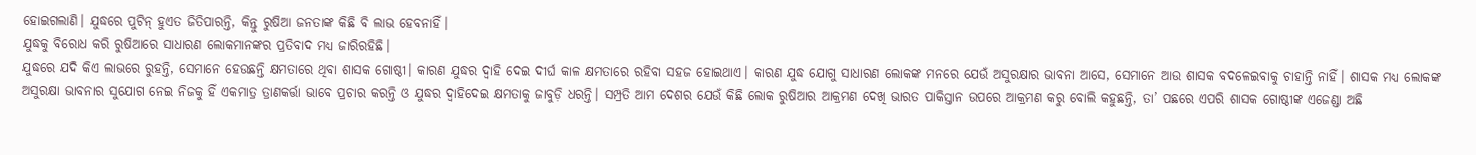ହୋଇଗଲାଣି। ଯୁଦ୍ଧରେ ପୁଟିନ୍‌ ହୁଏତ ଜିତିପାରନ୍ତି, କିନ୍ତୁ ରୁଷିଆ ଜନତାଙ୍କ କିଛି ବି ଲାଭ ହେବନାହିଁ।
ଯୁଦ୍ଧକୁ ବିରୋଧ କରି ରୁଷିଆରେ ସାଧାରଣ ଲୋକମାନଙ୍କର ପ୍ରତିବାଦ ମଧ୍ୟ ଜାରିରହିଛି।
ଯୁଦ୍ଧରେ ଯଦି କିଏ ଲାଭରେ ରୁହନ୍ତି, ସେମାନେ ହେଉଛନ୍ତି କ୍ଷମତାରେ ଥିବା ଶାସକ ଗୋଷ୍ଠୀ। କାରଣ ଯୁଦ୍ଧର ଦ୍ୱାହି ଦେଇ ଦୀର୍ଘ କାଳ କ୍ଷମତାରେ ରହିବା ସହଜ ହୋଇଥାଏ। କାରଣ ଯୁଦ୍ଧ ଯୋଗୁ ସାଧାରଣ ଲୋକଙ୍କ ମନରେ ଯେଉଁ ଅସୁରକ୍ଷାର ଭାବନା ଆସେ, ସେମାନେ ଆଉ ଶାସକ ବଦଳେଇବାକୁ ଚାହାନ୍ତି ନାହିଁ। ଶାସକ ମଧ୍ୟ ଲୋକଙ୍କ ଅସୁରକ୍ଷା ଭାବନାର ସୁଯୋଗ ନେଇ ନିଜକୁ ହିଁ ଏକମାତ୍ର ତ୍ରାଣକର୍ତ୍ତା ଭାବେ ପ୍ରଚାର କରନ୍ତି ଓ ଯୁଦ୍ଧର ଦ୍ୱାହିଦେଇ କ୍ଷମତାକୁ ଜାବୁଡ଼ି ଧରନ୍ତି। ସମ୍ପ୍ରତି ଆମ ଦେଶର ଯେଉଁ କିଛି ଲୋକ ରୁଷିଆର ଆକ୍ରମଣ ଦେଖି ଭାରତ ପାକିସ୍ତାନ ଉପରେ ଆକ୍ରମଣ କରୁ ବୋଲି କହୁଛନ୍ତି, ତା’ ପଛରେ ଏପରି ଶାସକ ଗୋଷ୍ଠୀଙ୍କ ଏଜେଣ୍ଡା ଅଛି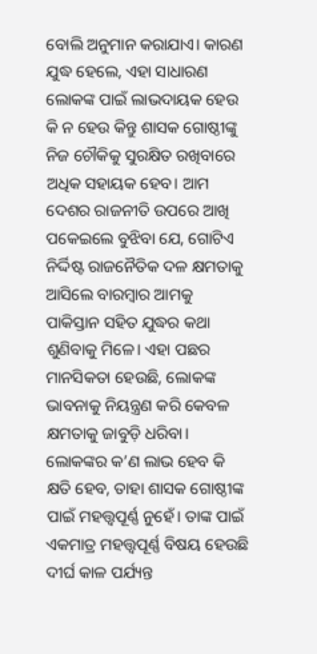ବୋଲି ଅନୁମାନ କରାଯାଏ। କାରଣ ଯୁଦ୍ଧ ହେଲେ, ଏହା ସାଧାରଣ ଲୋକଙ୍କ ପାଇଁ ଲାଭଦାୟକ ହେଉ କି ନ ହେଉ କିନ୍ତୁ ଶାସକ ଗୋଷ୍ଠୀଙ୍କୁ ନିଜ ଚୌକିକୁ ସୁରକ୍ଷିତ ରଖିବାରେ ଅଧିକ ସହାୟକ ହେବ। ଆମ ଦେଶର ରାଜନୀତି ଉପରେ ଆଖି ପକେଇଲେ ବୁଝିବା ଯେ, ଗୋଟିଏ ନିର୍ଦ୍ଦିଷ୍ଟ ରାଜନୈତିକ ଦଳ କ୍ଷମତାକୁ ଆସିଲେ ବାରମ୍ବାର ଆମକୁ ପାକିସ୍ତାନ ସହିତ ଯୁଦ୍ଧର କଥା ଶୁଣିବାକୁ ମିଳେ। ଏହା ପଛର ମାନସିକତା ହେଉଛି, ଲୋକଙ୍କ ଭାବନାକୁ ନିୟନ୍ତ୍ରଣ କରି କେବଳ କ୍ଷମତାକୁ ଜାବୁଡ଼ି ଧରିବା। ଲୋକଙ୍କର କ’ଣ ଲାଭ ହେବ କି କ୍ଷତି ହେବ, ତାହା ଶାସକ ଗୋଷ୍ଠୀଙ୍କ ପାଇଁ ମହତ୍ତ୍ୱପୂର୍ଣ୍ଣ ନୁହେଁ। ତାଙ୍କ ପାଇଁ ଏକମାତ୍ର ମହତ୍ତ୍ୱପୂର୍ଣ୍ଣ ବିଷୟ ହେଉଛି ଦୀର୍ଘ କାଳ ପର୍ଯ୍ୟନ୍ତ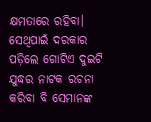କ୍ଷମତାରେ ରହିବା। ସେଥିପାଇଁ ଦରକାର ପଡ଼ିଲେ ଗୋଟିଏ ଦୁଇଟି ଯୁଦ୍ଧର ନାଟକ ରଚନା କରିବା ବି ସେମାନଙ୍କ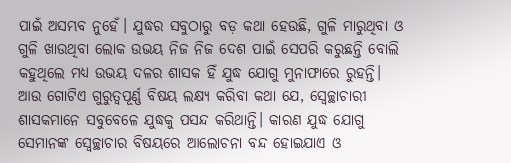ପାଇଁ ଅସମ୍ଭବ ନୁହେଁ। ଯୁଦ୍ଧର ସବୁଠାରୁ ବଡ଼ କଥା ହେଉଛି, ଗୁଳି ମାରୁଥିବା ଓ ଗୁଳି ଖାଉଥିବା ଲୋକ ଉଭୟ ନିଜ ନିଜ ଦେଶ ପାଇଁ ସେପରି କରୁଛନ୍ତି ବୋଲି କହୁଥିଲେ ମଧ୍ୟ ଉଭୟ ଦଳର ଶାସକ ହିଁ ଯୁଦ୍ଧ ଯୋଗୁ ମୁନାଫାରେ ରୁହନ୍ତି।
ଆଉ ଗୋଟିଏ ଗୁରୁତ୍ୱପୂର୍ଣ୍ଣ ବିଷୟ ଲକ୍ଷ୍ୟ କରିବା କଥା ଯେ, ସ୍ବେଚ୍ଛାଚାରୀ ଶାସକମାନେ ସବୁବେଳେ ଯୁଦ୍ଧକୁ ପସନ୍ଦ କରିଥାନ୍ତି। କାରଣ ଯୁଦ୍ଧ ଯୋଗୁ ସେମାନଙ୍କ ସ୍ବେଚ୍ଛାଚାର ବିଷୟରେ ଆଲୋଚନା ବନ୍ଦ ହୋଇଯାଏ ଓ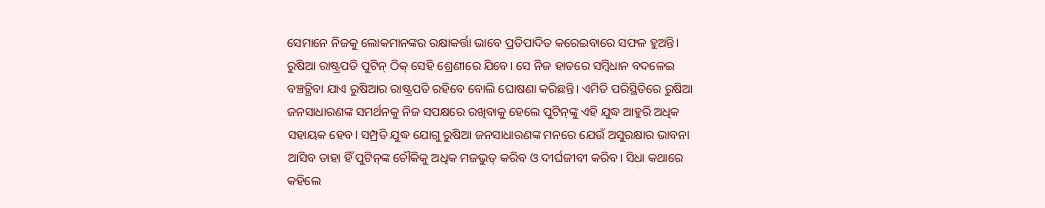ସେମାନେ ନିଜକୁ ଲୋକମାନଙ୍କର ରକ୍ଷାକର୍ତ୍ତା ଭାବେ ପ୍ରତିପାଦିତ କରେଇବାରେ ସଫଳ ହୁଅନ୍ତି। ରୁଷିଆ ରାଷ୍ଟ୍ରପତି ପୁଟିନ୍‌ ଠିକ୍‌ ସେହି ଶ୍ରେଣୀରେ ଯିବେ। ସେ ନିଜ ହାତରେ ସମ୍ବିଧାନ ବଦଳେଇ ବଞ୍ଚତ୍ଥିବା ଯାଏ ରୁଷିଆର ରାଷ୍ଟ୍ରପତି ରହିବେ ବୋଲି ଘୋଷଣା କରିଛନ୍ତି। ଏମିତି ପରିସ୍ଥିତିରେ ରୁଷିଆ ଜନସାଧାରଣଙ୍କ ସମର୍ଥନକୁ ନିଜ ସପକ୍ଷରେ ରଖିବାକୁ ହେଲେ ପୁଟିନ୍‌ଙ୍କୁ ଏହି ଯୁଦ୍ଧ ଆହୁରି ଅଧିକ ସହାୟକ ହେବ। ସମ୍ପ୍ରତି ଯୁଦ୍ଧ ଯୋଗୁ ରୁଷିଆ ଜନସାଧାରଣଙ୍କ ମନରେ ଯେଉଁ ଅସୁରକ୍ଷାର ଭାବନା ଆସିବ ତାହା ହିଁ ପୁଟିନ୍‌ଙ୍କ ଚୌକିକୁ ଅଧିକ ମଜଭୁତ୍‌ କରିବ ଓ ଦୀର୍ଘଜୀବୀ କରିବ। ସିଧା କଥାରେ କହିଲେ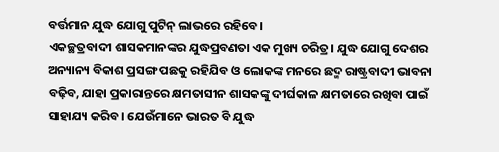ବର୍ତ୍ତମାନ ଯୁଦ୍ଧ ଯୋଗୁ ପୁଟିନ୍‌ ଲାଭରେ ରହିବେ।
ଏକଚ୍ଛତ୍ରବାଦୀ ଶାସକମାନଙ୍କର ଯୁଦ୍ଧପ୍ରବଣତା ଏକ ମୁଖ୍ୟ ଚରିତ୍ର। ଯୁଦ୍ଧ ଯୋଗୁ ଦେଶର ଅନ୍ୟାନ୍ୟ ବିକାଶ ପ୍ରସଙ୍ଗ ପଛକୁ ରହିଯିବ ଓ ଲୋକଙ୍କ ମନରେ ଛଦ୍ମ ରାଷ୍ଟ୍ରବାଦୀ ଭାବନା ବଢ଼ିବ, ଯାହା ପ୍ରକାରାନ୍ତରେ କ୍ଷମତାସୀନ ଶାସକଙ୍କୁ ଦୀର୍ଘକାଳ କ୍ଷମତାରେ ରଖିବା ପାଇଁ ସାହାଯ୍ୟ କରିବ। ଯେଉଁମାନେ ଭାରତ ବି ଯୁଦ୍ଧ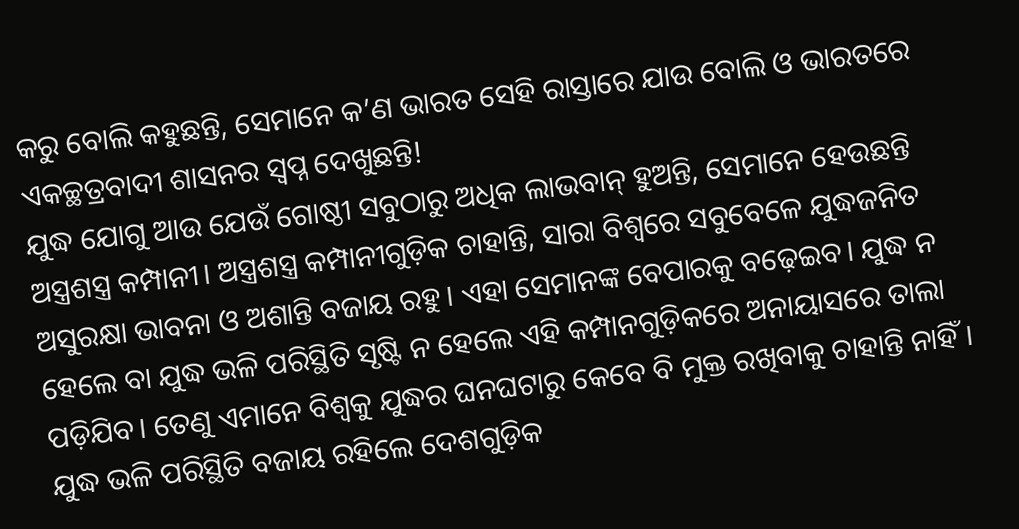କରୁ ବୋଲି କହୁଛନ୍ତି, ସେମାନେ କ’ଣ ଭାରତ ସେହି ରାସ୍ତାରେ ଯାଉ ବୋଲି ଓ ଭାରତରେ ଏକଚ୍ଛତ୍ରବାଦୀ ଶାସନର ସ୍ବପ୍ନ ଦେଖୁଛନ୍ତି!
ଯୁଦ୍ଧ ଯୋଗୁ ଆଉ ଯେଉଁ ଗୋଷ୍ଠୀ ସବୁଠାରୁ ଅଧିକ ଲାଭବାନ୍‌ ହୁଅନ୍ତି, ସେମାନେ ହେଉଛନ୍ତି ଅସ୍ତ୍ରଶସ୍ତ୍ର କମ୍ପାନୀ। ଅସ୍ତ୍ରଶସ୍ତ୍ର କମ୍ପାନୀଗୁଡ଼ିକ ଚାହାନ୍ତି, ସାରା ବିଶ୍ୱରେ ସବୁବେଳେ ଯୁଦ୍ଧଜନିତ ଅସୁରକ୍ଷା ଭାବନା ଓ ଅଶାନ୍ତି ବଜାୟ ରହୁ। ଏହା ସେମାନଙ୍କ ବେପାରକୁ ବଢ଼େଇବ। ଯୁଦ୍ଧ ନ ହେଲେ ବା ଯୁଦ୍ଧ ଭଳି ପରିସ୍ଥିତି ସୃଷ୍ଟି ନ ହେଲେ ଏହି କମ୍ପାନଗୁଡ଼ିକରେ ଅନାୟାସରେ ତାଲା ପଡ଼ିଯିବ। ତେଣୁ ଏମାନେ ବିଶ୍ୱକୁ ଯୁଦ୍ଧର ଘନଘଟାରୁ କେବେ ବି ମୁକ୍ତ ରଖିବାକୁ ଚାହାନ୍ତି ନାହିଁ। ଯୁଦ୍ଧ ଭଳି ପରିସ୍ଥିତି ବଜାୟ ରହିଲେ ଦେଶଗୁଡ଼ିକ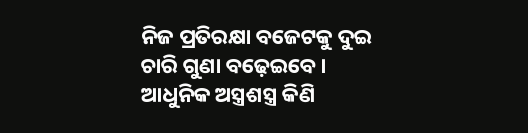ନିଜ ପ୍ରତିରକ୍ଷା ବଜେଟକୁ ଦୁଇ ଚାରି ଗୁଣା ବଢ଼େଇବେ। ଆଧୁନିକ ଅସ୍ତ୍ରଶସ୍ତ୍ର କିଣି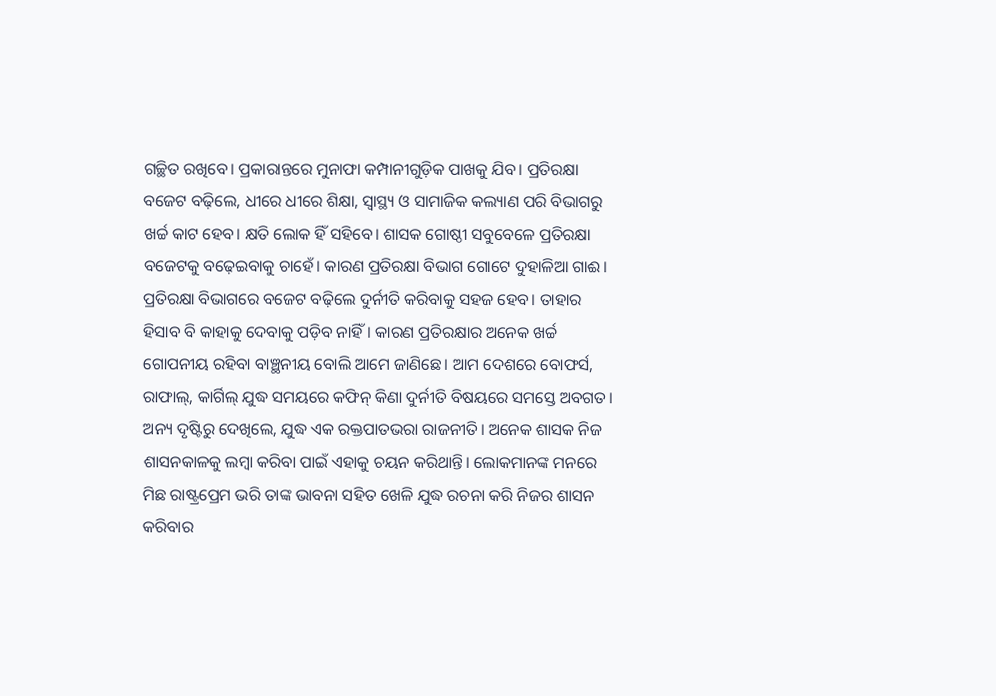ଗଚ୍ଛିତ ରଖିବେ। ପ୍ରକାରାନ୍ତରେ ମୁନାଫା କମ୍ପାନୀଗୁଡ଼ିକ ପାଖକୁ ଯିବ। ପ୍ରତିରକ୍ଷା ବଜେଟ ବଢ଼ିଲେ, ଧୀରେ ଧୀରେ ଶିକ୍ଷା, ସ୍ବାସ୍ଥ୍ୟ ଓ ସାମାଜିକ କଲ୍ୟାଣ ପରି ବିଭାଗରୁ ଖର୍ଚ୍ଚ କାଟ ହେବ। କ୍ଷତି ଲୋକ ହିଁ ସହିବେ। ଶାସକ ଗୋଷ୍ଠୀ ସବୁବେଳେ ପ୍ରତିରକ୍ଷା ବଜେଟକୁ ବଢ଼େଇବାକୁ ଚାହେଁ। କାରଣ ପ୍ରତିରକ୍ଷା ବିଭାଗ ଗୋଟେ ଦୁହାଳିଆ ଗାଈ। ପ୍ରତିରକ୍ଷା ବିଭାଗରେ ବଜେଟ ବଢ଼ିଲେ ଦୁର୍ନୀତି କରିବାକୁ ସହଜ ହେବ। ତାହାର ହିସାବ ବି କାହାକୁ ଦେବାକୁ ପଡ଼ିବ ନାହିଁ। କାରଣ ପ୍ରତିରକ୍ଷାର ଅନେକ ଖର୍ଚ୍ଚ ଗୋପନୀୟ ରହିବା ବାଞ୍ଛନୀୟ ବୋଲି ଆମେ ଜାଣିଛେ। ଆମ ଦେଶରେ ବୋଫର୍ସ, ରାଫାଲ୍‌, କାର୍ଗିଲ୍‌ ଯୁଦ୍ଧ ସମୟରେ କଫିନ୍‌ କିଣା ଦୁର୍ନୀତି ବିଷୟରେ ସମସ୍ତେ ଅବଗତ।
ଅନ୍ୟ ଦୃଷ୍ଟିରୁ ଦେଖିଲେ, ଯୁଦ୍ଧ ଏକ ରକ୍ତପାତଭରା ରାଜନୀତି। ଅନେକ ଶାସକ ନିଜ ଶାସନକାଳକୁ ଲମ୍ବା କରିବା ପାଇଁ ଏହାକୁ ଚୟନ କରିଥାନ୍ତି। ଲୋକମାନଙ୍କ ମନରେ ମିଛ ରାଷ୍ଟ୍ରପ୍ରେମ ଭରି ତାଙ୍କ ଭାବନା ସହିତ ଖେଳି ଯୁଦ୍ଧ ରଚନା କରି ନିଜର ଶାସନ କରିବାର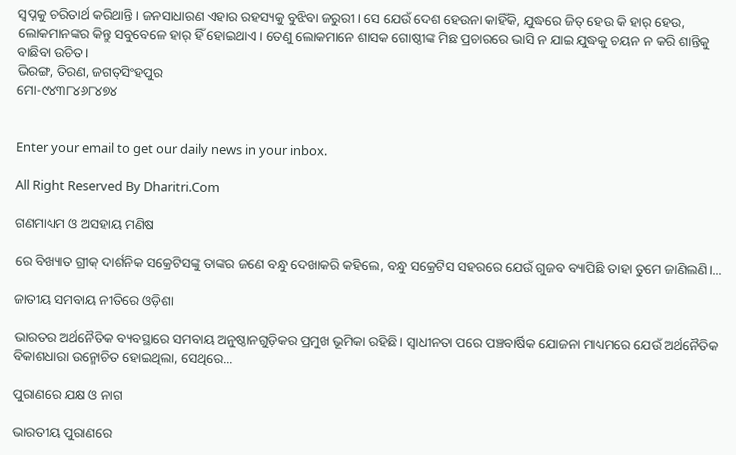ସ୍ବପ୍ନକୁ ଚରିତାର୍ଥ କରିଥାନ୍ତି। ଜନସାଧାରଣ ଏହାର ରହସ୍ୟକୁ ବୁଝିବା ଜରୁରୀ। ସେ ଯେଉଁ ଦେଶ ହେଉନା କାହିଁକି, ଯୁଦ୍ଧରେ ଜିତ୍‌ ହେଉ କି ହାର୍‌ ହେଉ, ଲୋକମାନଙ୍କର କିନ୍ତୁ ସବୁବେଳେ ହାର୍‌ ହିଁ ହୋଇଥାଏ। ତେଣୁ ଲୋକମାନେ ଶାସକ ଗୋଷ୍ଠୀଙ୍କ ମିଛ ପ୍ରଚାରରେ ଭାସି ନ ଯାଇ ଯୁଦ୍ଧକୁ ଚୟନ ନ କରି ଶାନ୍ତିକୁ ବାଛିବା ଉଚିତ।
ଭିରଙ୍ଗ, ତିରଣ, ଜଗତ୍‌ସିଂହପୁର
ମୋ-୯୪୩୮୪୬୮୪୭୪


Enter your email to get our daily news in your inbox.

All Right Reserved By Dharitri.Com

ଗଣମାଧ୍ୟମ ଓ ଅସହାୟ ମଣିଷ

ରେ ବିଖ୍ୟାତ ଗ୍ରୀକ୍‌ ଦାର୍ଶନିକ ସକ୍ରେଟିସଙ୍କୁ ତାଙ୍କର ଜଣେ ବନ୍ଧୁ ଦେଖାକରି କହିଲେ, ବନ୍ଧୁ ସକ୍ରେଟିସ ସହରରେ ଯେଉଁ ଗୁଜବ ବ୍ୟାପିଛି ତାହା ତୁମେ ଜାଣିଲଣି।...

ଜାତୀୟ ସମବାୟ ନୀତିରେ ଓଡ଼ିଶା

ଭାରତର ଅର୍ଥନୈତିକ ବ୍ୟବସ୍ଥାରେ ସମବାୟ ଅନୁଷ୍ଠାନଗୁଡ଼ିକର ପ୍ରମୁଖ ଭୂମିକା ରହିଛି। ସ୍ବାଧୀନତା ପରେ ପଞ୍ଚବାର୍ଷିକ ଯୋଜନା ମାଧ୍ୟମରେ ଯେଉଁ ଅର୍ଥନୈତିକ ବିକାଶଧାରା ଉନ୍ମୋଚିତ ହୋଇଥିଲା, ସେଥିରେ...

ପୁରାଣରେ ଯକ୍ଷ ଓ ନାଗ

ଭାରତୀୟ ପୁରାଣରେ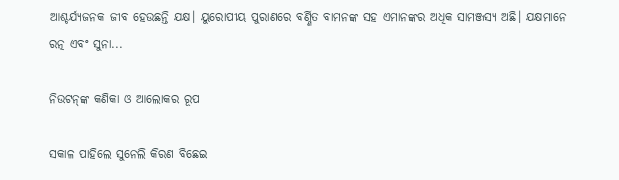ଆଶ୍ଚର୍ଯ୍ୟଜନକ ଜୀବ ହେଉଛନ୍ତି ଯକ୍ଷ। ୟୁରୋପୀୟ ପୁରାଣରେ ବର୍ଣ୍ଣିତ ବାମନଙ୍କ ସହ ଏମାନଙ୍କର ଅଧିକ ସାମଞ୍ଜସ୍ୟ ଅଛି। ଯକ୍ଷମାନେ ରତ୍ନ ଏବଂ ସୁନା...

ନିଉଟନ୍‌ଙ୍କ କଣିକା ଓ ଆଲୋକର ରୂପ

ସକାଳ ପାହିଲେ ସୁନେଲି କିରଣ ବିଛେଇ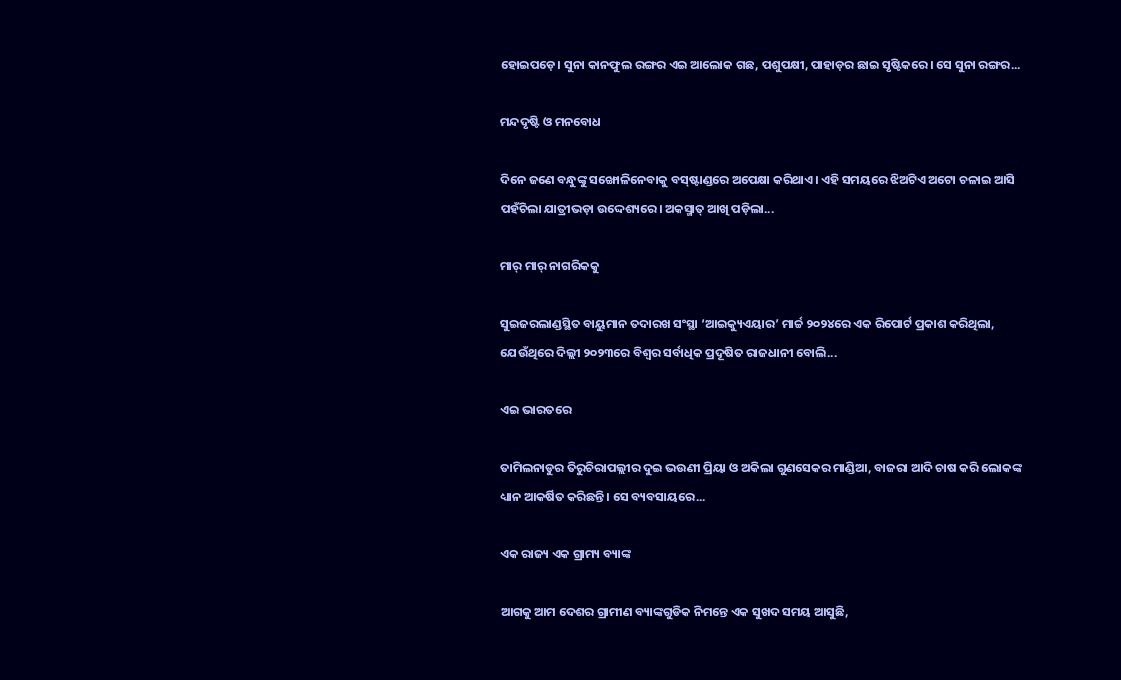ହୋଇପଡ଼େ। ସୁନା କାନଫୁଲ ରଙ୍ଗର ଏଇ ଆଲୋକ ଗଛ, ପଶୁପକ୍ଷୀ, ପାହାଡ଼ର ଛାଇ ସୃଷ୍ଟିକରେ। ସେ ସୁନା ରଙ୍ଗର...

ମନ୍ଦଦୃଷ୍ଟି ଓ ମନବୋଧ

ଦିନେ ଜଣେ ବନ୍ଧୁଙ୍କୁ ସଙ୍ଖୋଳିନେବାକୁ ବସ୍‌ଷ୍ଟାଣ୍ଡରେ ଅପେକ୍ଷା କରିଥାଏ। ଏହି ସମୟରେ ଝିଅଟିଏ ଅଟୋ ଚଳାଇ ଆସି ପହଁଚିଲା ଯାତ୍ରୀଭଡ଼ା ଉଦ୍ଦେଶ୍ୟରେ। ଅକସ୍ମାତ୍‌ ଆଖି ପଡ଼ିଲା...

ମାର୍‌ ମାର୍‌ ନାଗରିକକୁ

ସୁଇଜରଲାଣ୍ଡସ୍ଥିତ ବାୟୁମାନ ତଦାରଖ ସଂସ୍ଥା ‘ଆଇକ୍ୟୁଏୟାର’ ମାର୍ଚ୍ଚ ୨୦୨୪ରେ ଏକ ରିପୋର୍ଟ ପ୍ରକାଶ କରିଥିଲା, ଯେଉଁଥିରେ ଦିଲ୍ଲୀ ୨୦୨୩ରେ ବିଶ୍ୱର ସର୍ବାଧିକ ପ୍ରଦୂଷିତ ରାଜଧାନୀ ବୋଲି...

ଏଇ ଭାରତରେ

ତାମିଲନାଡୁର ତିରୁଚିରାପଲ୍ଲୀର ଦୁଇ ଭଉଣୀ ପ୍ରିୟା ଓ ଅକିଲା ଗୁଣସେକର ମାଣ୍ଡିଆ, ବାଜରା ଆଦି ଚାଷ କରି ଲୋକଙ୍କ ଧ୍ୟାନ ଆକର୍ଷିତ କରିଛନ୍ତି। ସେ ବ୍ୟବସାୟରେ...

ଏକ ରାଜ୍ୟ ଏକ ଗ୍ରାମ୍ୟ ବ୍ୟାଙ୍କ

ଆଗକୁ ଆମ ଦେଶର ଗ୍ରାମୀଣ ବ୍ୟାଙ୍କଗୁଡିକ ନିମନ୍ତେ ଏକ ସୁଖଦ ସମୟ ଆସୁଛି,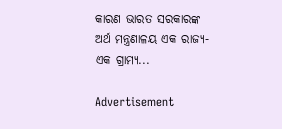କାରଣ ଭାରତ ସରକାରଙ୍କ ଅର୍ଥ ମନ୍ତ୍ରଣାଳୟ ଏକ ରାଜ୍ୟ- ଏକ ଗ୍ରାମ୍ୟ...

Advertisement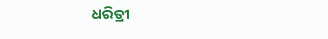ଧରିତ୍ରୀ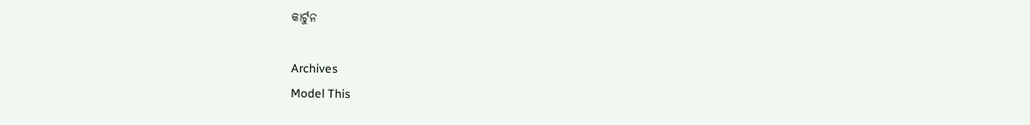କାର୍ଟୁନ

Archives
Model This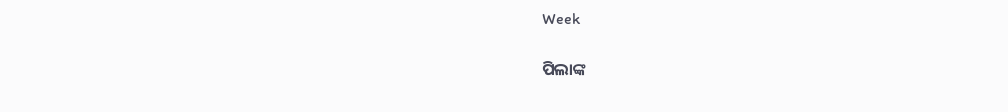Week

ପିଲାଙ୍କ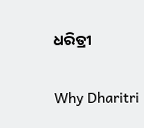ଧରିତ୍ରୀ

Why Dharitri